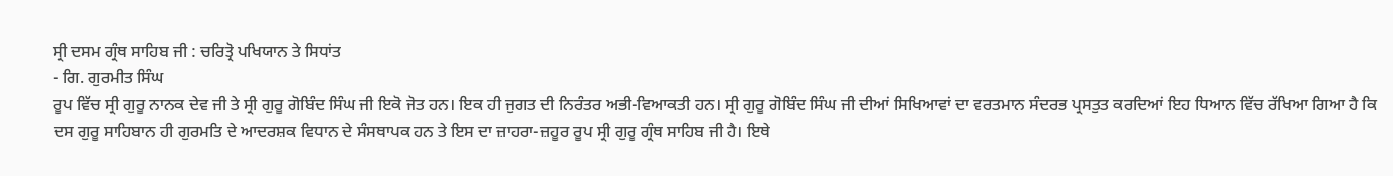ਸ੍ਰੀ ਦਸਮ ਗ੍ਰੰਥ ਸਾਹਿਬ ਜੀ : ਚਰਿਤ੍ਰੋ ਪਖਿਯਾਨ ਤੇ ਸਿਧਾਂਤ
- ਗਿ. ਗੁਰਮੀਤ ਸਿੰਘ
ਰੂਪ ਵਿੱਚ ਸ੍ਰੀ ਗੁਰੂ ਨਾਨਕ ਦੇਵ ਜੀ ਤੇ ਸ੍ਰੀ ਗੁਰੂ ਗੋਬਿੰਦ ਸਿੰਘ ਜੀ ਇਕੋ ਜੋਤ ਹਨ। ਇਕ ਹੀ ਜੁਗਤ ਦੀ ਨਿਰੰਤਰ ਅਭੀ-ਵਿਆਕਤੀ ਹਨ। ਸ੍ਰੀ ਗੁਰੂ ਗੋਬਿੰਦ ਸਿੰਘ ਜੀ ਦੀਆਂ ਸਿਖਿਆਵਾਂ ਦਾ ਵਰਤਮਾਨ ਸੰਦਰਭ ਪ੍ਰਸਤੁਤ ਕਰਦਿਆਂ ਇਹ ਧਿਆਨ ਵਿੱਚ ਰੱਖਿਆ ਗਿਆ ਹੈ ਕਿ ਦਸ ਗੁਰੂ ਸਾਹਿਬਾਨ ਹੀ ਗੁਰਮਤਿ ਦੇ ਆਦਰਸ਼ਕ ਵਿਧਾਨ ਦੇ ਸੰਸਥਾਪਕ ਹਨ ਤੇ ਇਸ ਦਾ ਜ਼ਾਹਰਾ-ਜ਼ਹੂਰ ਰੂਪ ਸ੍ਰੀ ਗੁਰੂ ਗ੍ਰੰਥ ਸਾਹਿਬ ਜੀ ਹੈ। ਇਥੇ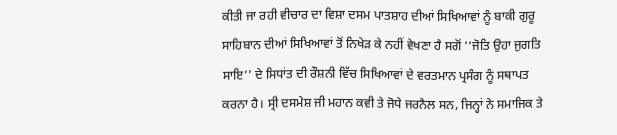ਕੀਤੀ ਜਾ ਰਹੀ ਵੀਚਾਰ ਦਾ ਵਿਸ਼ਾ ਦਸਮ ਪਾਤਸ਼ਾਹ ਦੀਆਂ ਸਿਖਿਆਵਾਂ ਨੂੰ ਬਾਕੀ ਗੁਰੂ ਸਾਹਿਬਾਨ ਦੀਆਂ ਸਿਖਿਆਵਾਂ ਤੋਂ ਨਿਖੇੜ ਕੇ ਨਹੀਂ ਵੇਖਣਾ ਹੈ ਸਗੋਂ ‘‘ਜੋਤਿ ਉਹਾ ਜੁਗਤਿ ਸਾਇ’’ ਦੇ ਸਿਧਾਂਤ ਦੀ ਰੌਸ਼ਨੀ ਵਿੱਚ ਸਿਖਿਆਵਾਂ ਦੇ ਵਰਤਮਾਨ ਪ੍ਰਸੰਗ ਨੂੰ ਸਥਾਪਤ ਕਰਨਾ ਹੈ। ਸ੍ਰੀ ਦਸਮੇਸ਼ ਜੀ ਮਹਾਨ ਕਵੀ ਤੇ ਜੋਧੇ ਜਰਨੈਲ ਸਨ, ਜਿਨ੍ਹਾਂ ਨੇ ਸਮਾਜਿਕ ਤੇ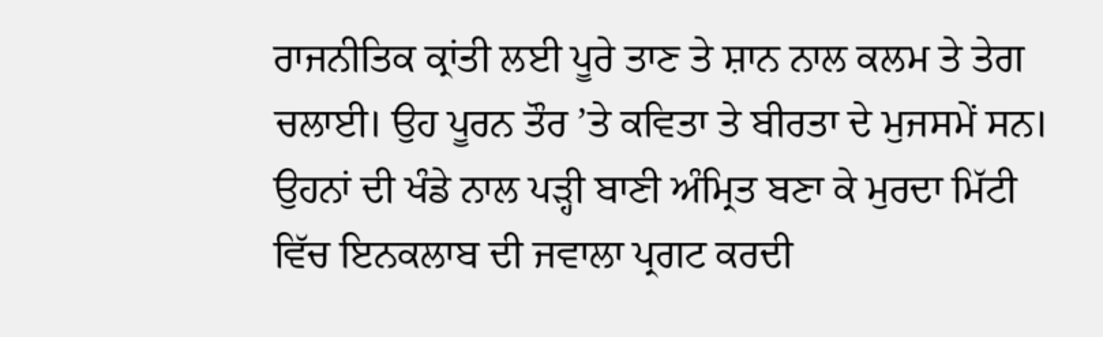ਰਾਜਨੀਤਿਕ ਕ੍ਰਾਂਤੀ ਲਈ ਪੂਰੇ ਤਾਣ ਤੇ ਸ਼ਾਨ ਨਾਲ ਕਲਮ ਤੇ ਤੇਗ ਚਲਾਈ। ਉਹ ਪੂਰਨ ਤੌਰ ’ਤੇ ਕਵਿਤਾ ਤੇ ਬੀਰਤਾ ਦੇ ਮੁਜਸਮੇਂ ਸਨ।
ਉਹਨਾਂ ਦੀ ਖੰਡੇ ਨਾਲ ਪੜ੍ਹੀ ਬਾਣੀ ਅੰਮ੍ਰਿਤ ਬਣਾ ਕੇ ਮੁਰਦਾ ਮਿੱਟੀ ਵਿੱਚ ਇਨਕਲਾਬ ਦੀ ਜਵਾਲਾ ਪ੍ਰਗਟ ਕਰਦੀ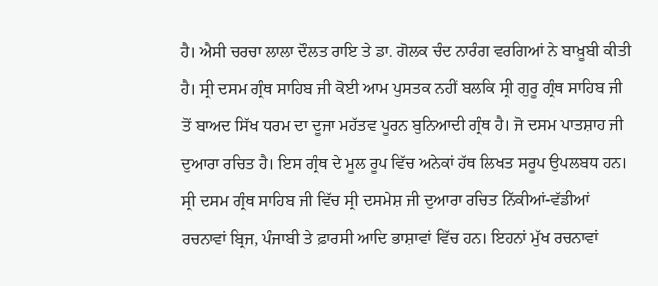ਹੈ। ਐਸੀ ਚਰਚਾ ਲਾਲਾ ਦੌਲਤ ਰਾਇ ਤੇ ਡਾ. ਗੋਲਕ ਚੰਦ ਨਾਰੰਗ ਵਰਗਿਆਂ ਨੇ ਬਾਖ਼ੂਬੀ ਕੀਤੀ ਹੈ। ਸ੍ਰੀ ਦਸਮ ਗ੍ਰੰਥ ਸਾਹਿਬ ਜੀ ਕੋਈ ਆਮ ਪੁਸਤਕ ਨਹੀਂ ਬਲਕਿ ਸ੍ਰੀ ਗੁਰੂ ਗ੍ਰੰਥ ਸਾਹਿਬ ਜੀ ਤੋਂ ਬਾਅਦ ਸਿੱਖ ਧਰਮ ਦਾ ਦੂਜਾ ਮਹੱਤਵ ਪੂਰਨ ਬੁਨਿਆਦੀ ਗ੍ਰੰਥ ਹੈ। ਜੋ ਦਸਮ ਪਾਤਸ਼ਾਹ ਜੀ ਦੁਆਰਾ ਰਚਿਤ ਹੈ। ਇਸ ਗ੍ਰੰਥ ਦੇ ਮੂਲ ਰੂਪ ਵਿੱਚ ਅਨੇਕਾਂ ਹੱਥ ਲਿਖਤ ਸਰੂਪ ਉਪਲਬਧ ਹਨ। ਸ੍ਰੀ ਦਸਮ ਗ੍ਰੰਥ ਸਾਹਿਬ ਜੀ ਵਿੱਚ ਸ੍ਰੀ ਦਸਮੇਸ਼ ਜੀ ਦੁਆਰਾ ਰਚਿਤ ਨਿੱਕੀਆਂ-ਵੱਡੀਆਂ ਰਚਨਾਵਾਂ ਬ੍ਰਿਜ, ਪੰਜਾਬੀ ਤੇ ਫ਼ਾਰਸੀ ਆਦਿ ਭਾਸ਼ਾਵਾਂ ਵਿੱਚ ਹਨ। ਇਹਨਾਂ ਮੁੱਖ ਰਚਨਾਵਾਂ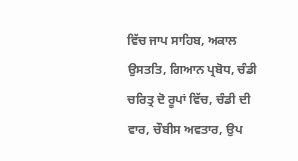ਵਿੱਚ ਜਾਪ ਸਾਹਿਬ, ਅਕਾਲ ਉਸਤਤਿ, ਗਿਆਨ ਪ੍ਰਬੋਧ, ਚੰਡੀ ਚਰਿਤ੍ਰ ਦੋ ਰੂਪਾਂ ਵਿੱਚ, ਚੰਡੀ ਦੀ ਵਾਰ, ਚੌਬੀਸ ਅਵਤਾਰ, ਉਪ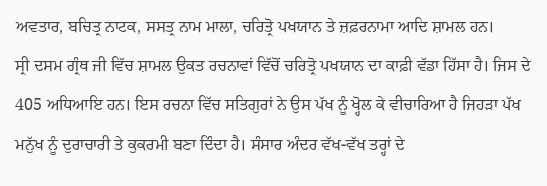ਅਵਤਾਰ, ਬਚਿਤ੍ਰ ਨਾਟਕ, ਸਸਤ੍ਰ ਨਾਮ ਮਾਲਾ, ਚਰਿਤ੍ਰੋ ਪਖਯਾਨ ਤੇ ਜ਼ਫ਼ਰਨਾਮਾ ਆਦਿ ਸ਼ਾਮਲ ਹਨ।
ਸ੍ਰੀ ਦਸਮ ਗ੍ਰੰਥ ਜੀ ਵਿੱਚ ਸ਼ਾਮਲ ਉਕਤ ਰਚਨਾਵਾਂ ਵਿੱਚੋਂ ਚਰਿਤ੍ਰੋ ਪਖਯਾਨ ਦਾ ਕਾਫ਼ੀ ਵੱਡਾ ਹਿੱਸਾ ਹੈ। ਜਿਸ ਦੇ 405 ਅਧਿਆਇ ਹਨ। ਇਸ ਰਚਨਾ ਵਿੱਚ ਸਤਿਗੁਰਾਂ ਨੇ ਉਸ ਪੱਖ ਨੂੰ ਖ੍ਹੋਲ ਕੇ ਵੀਚਾਰਿਆ ਹੈ ਜਿਹੜਾ ਪੱਖ ਮਨੁੱਖ ਨੂੰ ਦੁਰਾਚਾਰੀ ਤੇ ਕੁਕਰਮੀ ਬਣਾ ਦਿੰਦਾ ਹੈ। ਸੰਸਾਰ ਅੰਦਰ ਵੱਖ-ਵੱਖ ਤਰ੍ਹਾਂ ਦੇ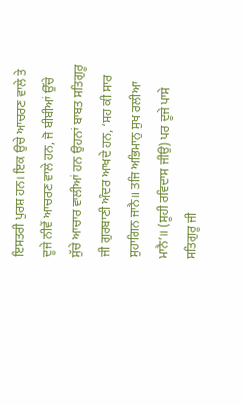ਇਸਤਰੀ ਪੁਰਸ਼ ਹਨ। ਇਕ ਉਚੇ ਆਚਰਣ ਵਾਲੇ ਤੇ ਦੂਜੇ ਨੀਵੇਂ ਆਚਰਣ ਵਾਲੇ ਹਨ, ਜੋ ਬੀਬੀਆਂ ਉੱਚੇ ਸੁੱਚੇ ਆਚਾਰ ਵਾਲੀਆਂ ਹਨ ਉਹਨਾਂ ਬਾਬਤ ਸਤਿਗੁਰੂ ਜੀ ਗੁਰਬਾਣੀ ਅੰਦਰ ਆਖਦੇ ਹਨ, ‘ਸਹ ਕੀ ਸਾਰ ਸੁਹਾਗਿਨ ਜਾਨੈ॥ ਤਜਿ ਅਭਿਮਾਨੁ ਸੁਖ ਰਲੀਆ ਮਾਨੈ’॥ (ਸੂਹੀ ਰਵਿਦਾਸ ਜੀਉ) ਪਰ ਦੂਜੇ ਪਾਸੇ ਸਤਿਗੁਰੂ ਜੀ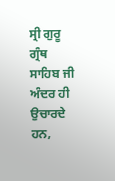ਸ੍ਰੀ ਗੁਰੂ ਗ੍ਰੰਥ ਸਾਹਿਬ ਜੀ ਅੰਦਰ ਹੀ ਉਚਾਰਦੇ ਹਨ,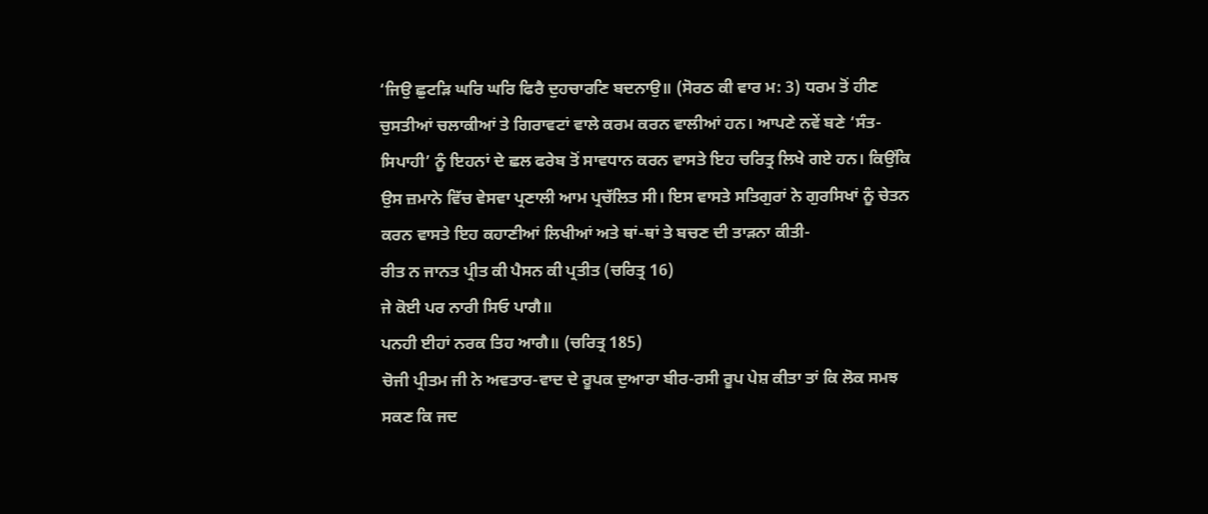‘ਜਿਉ ਛੁਟੜਿ ਘਰਿ ਘਰਿ ਫਿਰੈ ਦੁਹਚਾਰਣਿ ਬਦਨਾਉ॥ (ਸੋਰਠ ਕੀ ਵਾਰ ਮ: 3) ਧਰਮ ਤੋਂ ਹੀਣ ਚੁਸਤੀਆਂ ਚਲਾਕੀਆਂ ਤੇ ਗਿਰਾਵਟਾਂ ਵਾਲੇ ਕਰਮ ਕਰਨ ਵਾਲੀਆਂ ਹਨ। ਆਪਣੇ ਨਵੇਂ ਬਣੇ ‘ਸੰਤ-ਸਿਪਾਹੀ’ ਨੂੰ ਇਹਨਾਂ ਦੇ ਛਲ ਫਰੇਬ ਤੋਂ ਸਾਵਧਾਨ ਕਰਨ ਵਾਸਤੇ ਇਹ ਚਰਿਤ੍ਰ ਲਿਖੇ ਗਏ ਹਨ। ਕਿਉਂਕਿ ਉਸ ਜ਼ਮਾਨੇ ਵਿੱਚ ਵੇਸਵਾ ਪ੍ਰਣਾਲੀ ਆਮ ਪ੍ਰਚੱਲਿਤ ਸੀ। ਇਸ ਵਾਸਤੇ ਸਤਿਗੁਰਾਂ ਨੇ ਗੁਰਸਿਖਾਂ ਨੂੰ ਚੇਤਨ ਕਰਨ ਵਾਸਤੇ ਇਹ ਕਹਾਣੀਆਂ ਲਿਖੀਆਂ ਅਤੇ ਥਾਂ-ਥਾਂ ਤੇ ਬਚਣ ਦੀ ਤਾੜਨਾ ਕੀਤੀ-
ਰੀਤ ਨ ਜਾਨਤ ਪ੍ਰੀਤ ਕੀ ਪੈਸਨ ਕੀ ਪ੍ਰਤੀਤ (ਚਰਿਤ੍ਰ 16)
ਜੇ ਕੋਈ ਪਰ ਨਾਰੀ ਸਿਓ ਪਾਗੈ॥
ਪਨਹੀ ਈਹਾਂ ਨਰਕ ਤਿਹ ਆਗੈ॥ (ਚਰਿਤ੍ਰ 185)
ਚੋਜੀ ਪ੍ਰੀਤਮ ਜੀ ਨੇ ਅਵਤਾਰ-ਵਾਦ ਦੇ ਰੂਪਕ ਦੁਆਰਾ ਬੀਰ-ਰਸੀ ਰੂਪ ਪੇਸ਼ ਕੀਤਾ ਤਾਂ ਕਿ ਲੋਕ ਸਮਝ ਸਕਣ ਕਿ ਜਦ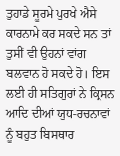ਤੁਹਾਡੇ ਸੂਰਮੇ ਪੁਰਖੇ ਐਸੇ ਕਾਰਨਾਮੇ ਕਰ ਸਕਦੇ ਸਨ ਤਾਂ ਤੁਸੀਂ ਵੀ ਉਹਨਾਂ ਵਾਂਗ ਬਲਵਾਨ ਹੋ ਸਕਦੇ ਹੋ। ਇਸ ਲਈ ਹੀ ਸਤਿਗੁਰਾਂ ਨੇ ਕ੍ਰਿਸਨ ਆਦਿ ਦੀਆਂ ਯੁਧ-ਰਚਨਾਵਾਂ ਨੂੰ ਬਹੁਤ ਬਿਸਥਾਰ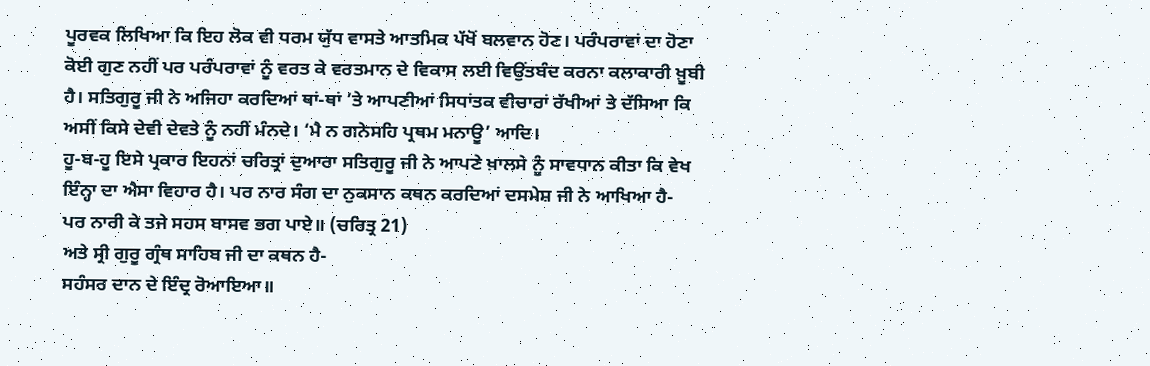ਪੂਰਵਕ ਲਿਖਿਆ ਕਿ ਇਹ ਲੋਕ ਵੀ ਧਰਮ ਯੁੱਧ ਵਾਸਤੇ ਆਤਮਿਕ ਪੱਖੋਂ ਬਲਵਾਨ ਹੋਣ। ਪਰੰਪਰਾਵਾਂ ਦਾ ਹੋਣਾ ਕੋਈ ਗੁਣ ਨਹੀਂ ਪਰ ਪਰੰਪਰਾਵਾਂ ਨੂੰ ਵਰਤ ਕੇ ਵਰਤਮਾਨ ਦੇ ਵਿਕਾਸ ਲਈ ਵਿਉਂਤਬੰਦ ਕਰਨਾ ਕਲਾਕਾਰੀ ਖ਼ੂਬੀ ਹੈ। ਸਤਿਗੁਰੂ ਜੀ ਨੇ ਅਜਿਹਾ ਕਰਦਿਆਂ ਥਾਂ-ਥਾਂ ’ਤੇ ਆਪਣੀਆਂ ਸਿਧਾਂਤਕ ਵੀਚਾਰਾਂ ਰੱਖੀਆਂ ਤੇ ਦੱਸਿਆ ਕਿ ਅਸੀਂ ਕਿਸੇ ਦੇਵੀ ਦੇਵਤੇ ਨੂੰ ਨਹੀਂ ਮੰਨਦੇ। ‘ਮੈ ਨ ਗਨੇਸਹਿ ਪ੍ਰਥਮ ਮਨਾਊ’ ਆਦਿ।
ਹੂ-ਬ-ਹੂ ਇਸੇ ਪ੍ਰਕਾਰ ਇਹਨਾਂ ਚਰਿਤ੍ਰਾਂ ਦੁਆਰਾ ਸਤਿਗੁਰੂ ਜੀ ਨੇ ਆਪਣੇ ਖ਼ਾਲਸੇ ਨੂੰ ਸਾਵਧਾਨ ਕੀਤਾ ਕਿ ਵੇਖ ਇੰਨ੍ਹਾ ਦਾ ਐਸਾ ਵਿਹਾਰ ਹੈ। ਪਰ ਨਾਰ ਸੰਗ ਦਾ ਨੁਕਸਾਨ ਕਥਨ ਕਰਦਿਆਂ ਦਸਮੇਸ਼ ਜੀ ਨੇ ਆਖਿਆ ਹੈ-
ਪਰ ਨਾਰੀ ਕੇ ਤਜੇ ਸਹਸ ਬਾਸਵ ਭਗ ਪਾਏ॥ (ਚਰਿਤ੍ਰ 21)
ਅਤੇ ਸ੍ਰੀ ਗੁਰੂ ਗ੍ਰੰਥ ਸਾਹਿਬ ਜੀ ਦਾ ਕਥਨ ਹੈ-
ਸਹੰਸਰ ਦਾਨ ਦੇ ਇੰਦ੍ਰ ਰੋਆਇਆ॥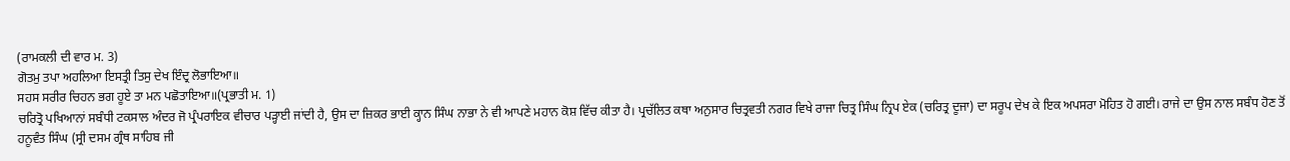(ਰਾਮਕਲੀ ਦੀ ਵਾਰ ਮ. 3)
ਗੋਤਮੁ ਤਪਾ ਅਹਲਿਆ ਇਸਤ੍ਰੀ ਤਿਸੁ ਦੇਖ ਇੰਦ੍ਰ ਲੋਭਾਇਆ॥
ਸਹਸ ਸਰੀਰ ਚਿਹਨ ਭਗ ਹੂਏ ਤਾ ਮਨ ਪਛੋਤਾਇਆ॥(ਪ੍ਰਭਾਤੀ ਮ. 1)
ਚਰਿਤ੍ਰੋ ਪਖਿਆਨਾਂ ਸਬੰਧੀ ਟਕਸਾਲ ਅੰਦਰ ਜੋ ਪ੍ਰੰਪਰਾਇਕ ਵੀਚਾਰ ਪੜ੍ਹਾਈ ਜਾਂਦੀ ਹੈ, ਉਸ ਦਾ ਜ਼ਿਕਰ ਭਾਈ ਕ੍ਹਾਨ ਸਿੰਘ ਨਾਭਾ ਨੇ ਵੀ ਆਪਣੇ ਮਹਾਨ ਕੋਸ਼ ਵਿੱਚ ਕੀਤਾ ਹੈ। ਪ੍ਰਚੱਲਿਤ ਕਥਾ ਅਨੁਸਾਰ ਚਿਤ੍ਰਵਤੀ ਨਗਰ ਵਿਖੇ ਰਾਜਾ ਚਿਤ੍ਰ ਸਿੰਘ ਨ੍ਰਿਪ ਏਕ (ਚਰਿਤ੍ਰ ਦੂਜਾ) ਦਾ ਸਰੂਪ ਦੇਖ ਕੇ ਇਕ ਅਪਸਰਾ ਮੋਹਿਤ ਹੋ ਗਈ। ਰਾਜੇ ਦਾ ਉਸ ਨਾਲ ਸਬੰਧ ਹੋਣ ਤੋਂ ਹਨੂਵੰਤ ਸਿੰਘ (ਸ੍ਰੀ ਦਸਮ ਗ੍ਰੰਥ ਸਾਹਿਬ ਜੀ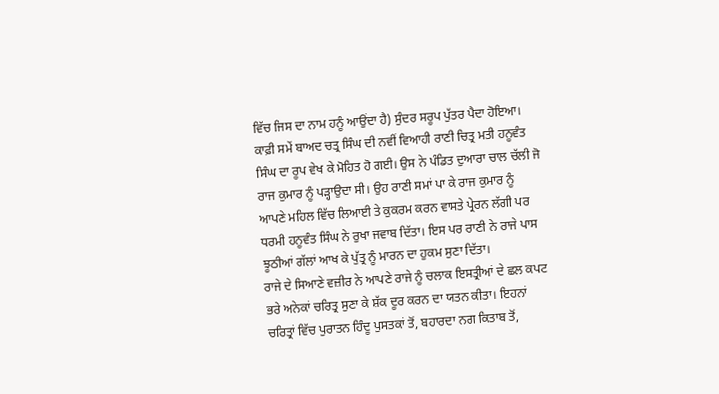ਵਿੱਚ ਜਿਸ ਦਾ ਨਾਮ ਹਨੂੰ ਆਉਂਦਾ ਹੈ) ਸੁੰਦਰ ਸਰੂਪ ਪੁੱਤਰ ਪੈਦਾ ਹੋਇਆ। ਕਾਫ਼ੀ ਸਮੇਂ ਬਾਅਦ ਚਤ੍ਰ ਸਿੰਘ ਦੀ ਨਵੀਂ ਵਿਆਹੀ ਰਾਣੀ ਚਿਤ੍ਰ ਮਤੀ ਹਨੂਵੰਤ ਸਿੰਘ ਦਾ ਰੂਪ ਵੇਖ ਕੇ ਮੋਹਿਤ ਹੋ ਗਈ। ਉਸ ਨੇ ਪੰਡਿਤ ਦੁਆਰਾ ਚਾਲ ਚੱਲੀ ਜੋ ਰਾਜ ਕੁਮਾਰ ਨੂੰ ਪੜ੍ਹਾਉਦਾ ਸੀ। ਉਹ ਰਾਣੀ ਸਮਾਂ ਪਾ ਕੇ ਰਾਜ ਕੁਮਾਰ ਨੂੰ ਆਪਣੇ ਮਹਿਲ ਵਿੱਚ ਲਿਆਈ ਤੇ ਕੁਕਰਮ ਕਰਨ ਵਾਸਤੇ ਪ੍ਰੇਰਨ ਲੱਗੀ ਪਰ ਧਰਮੀ ਹਨੂਵੰਤ ਸਿੰਘ ਨੇ ਰੁਖਾ ਜਵਾਬ ਦਿੱਤਾ। ਇਸ ਪਰ ਰਾਣੀ ਨੇ ਰਾਜੇ ਪਾਸ ਝੂਠੀਆਂ ਗੱਲਾਂ ਆਖ ਕੇ ਪੁੱਤ੍ਰ ਨੂੰ ਮਾਰਨ ਦਾ ਹੁਕਮ ਸੁਣਾ ਦਿੱਤਾ।
ਰਾਜੇ ਦੇ ਸਿਆਣੇ ਵਜ਼ੀਰ ਨੇ ਆਪਣੇ ਰਾਜੇ ਨੂੰ ਚਲਾਕ ਇਸਤ੍ਰੀਆਂ ਦੇ ਛਲ ਕਪਟ ਭਰੇ ਅਨੇਕਾਂ ਚਰਿਤ੍ਰ ਸੁਣਾ ਕੇ ਸ਼ੱਕ ਦੂਰ ਕਰਨ ਦਾ ਯਤਨ ਕੀਤਾ। ਇਹਨਾਂ ਚਰਿਤ੍ਰਾਂ ਵਿੱਚ ਪੁਰਾਤਨ ਹਿੰਦੂ ਪੁਸਤਕਾਂ ਤੋਂ, ਬਹਾਰਦਾ ਨਗ ਕਿਤਾਬ ਤੋਂ,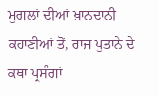ਮੁਗਲਾਂ ਦੀਆਂ ਖ਼ਾਨਦਾਨੀ ਕਹਾਣੀਆਂ ਤੋਂ, ਰਾਜ ਪੁਤਾਨੇ ਦੇ ਕਥਾ ਪ੍ਰਸੰਗਾਂ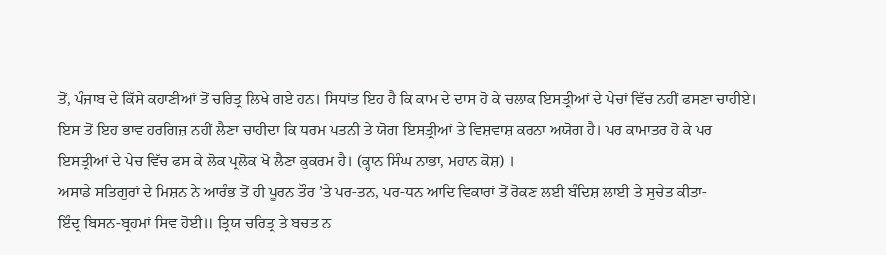ਤੋਂ, ਪੰਜਾਬ ਦੇ ਕਿੱਸੇ ਕਹਾਣੀਆਂ ਤੋਂ ਚਰਿਤ੍ਰ ਲਿਖੇ ਗਏ ਹਨ। ਸਿਧਾਂਤ ਇਹ ਹੈ ਕਿ ਕਾਮ ਦੇ ਦਾਸ ਹੋ ਕੇ ਚਲਾਕ ਇਸਤ੍ਰੀਆਂ ਦੇ ਪੇਚਾਂ ਵਿੱਚ ਨਹੀਂ ਫਸਣਾ ਚਾਹੀਏ। ਇਸ ਤੋਂ ਇਹ ਭਾਵ ਹਰਗਿਜ਼ ਨਹੀਂ ਲੈਣਾ ਚਾਹੀਦਾ ਕਿ ਧਰਮ ਪਤਨੀ ਤੇ ਯੋਗ ਇਸਤ੍ਰੀਆਂ ਤੇ ਵਿਸ਼ਵਾਸ਼ ਕਰਨਾ ਅਯੋਗ ਹੈ। ਪਰ ਕਾਮਾਤਰ ਹੋ ਕੇ ਪਰ ਇਸਤ੍ਰੀਆਂ ਦੇ ਪੇਚ ਵਿੱਚ ਫਸ ਕੇ ਲੋਕ ਪ੍ਰਲੋਕ ਖੋ ਲੈਣਾ ਕੁਕਰਮ ਹੈ। (ਕ੍ਹਾਨ ਸਿੰਘ ਨਾਭਾ, ਮਹਾਨ ਕੋਸ਼) ।
ਅਸਾਡੇ ਸਤਿਗੁਰਾਂ ਦੇ ਮਿਸ਼ਨ ਨੇ ਆਰੰਭ ਤੋਂ ਹੀ ਪੂਰਨ ਤੌਰ ’ਤੇ ਪਰ-ਤਨ, ਪਰ-ਧਨ ਆਦਿ ਵਿਕਾਰਾਂ ਤੋਂ ਰੋਕਣ ਲਈ ਬੰਦਿਸ਼ ਲਾਈ ਤੇ ਸੁਚੇਤ ਕੀਤਾ-
ਇੰਦ੍ਰ ਬਿਸਨ-ਬ੍ਰਹਮਾਂ ਸਿਵ ਹੋਈ॥ ਤ੍ਰਿਯ ਚਰਿਤ੍ਰ ਤੇ ਬਚਤ ਨ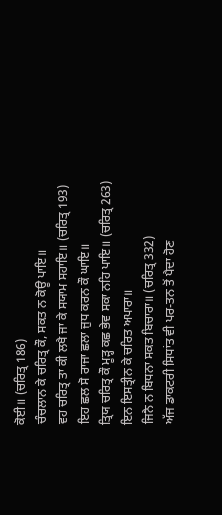ਕੋਈ॥ (ਚਰਿਤ੍ਰ 186)
ਚੰਚਲਾਨ ਕੇ ਚਰਿਤ੍ਰ ਕੌ, ਸਕਤ ਨ ਕੋਊ ਪਾਇ॥
ਵਹ ਚਰਿਤ੍ਰ ਤਾ ਕੀ ਲਖੈ ਜਾ ਕੇ ਸਯਾਮ ਸਹਾਇ॥ (ਚਰਿਤ੍ਰ 193)
ਇਹ ਛਲ ਸੋ ਰਾਜਾ ਛਲਾ ਜੁਧ ਕਰਨ ਕੌ ਘਾਇ॥
ਤ੍ਰਿਯ ਚਰਿਤ੍ਰ ਕੌ ਮੂੜ੍ਹ ਕਛ ਭੇਵ ਸਕਾ ਨਹਿ ਪਾਇ॥ (ਚਰਿਤ੍ਰ 263)
ਇਨ ਇਸਤ੍ਰੀਨ ਕੇ ਚਰਿਤ ਅਪਾਰਾ॥
ਜਿਨੈ ਨ ਬਿਧਨਾ ਸਕਤ ਬਿਚਾਰਾ॥ (ਚਰਿਤ੍ਰ 332)
ਅੱਜ ਡਾਕਟਰੀ ਸਿਧਾਂਤ ਵੀ ਪਰ-ਤਨ ਤੋਂ ਪੈਦਾ ਹੋਣ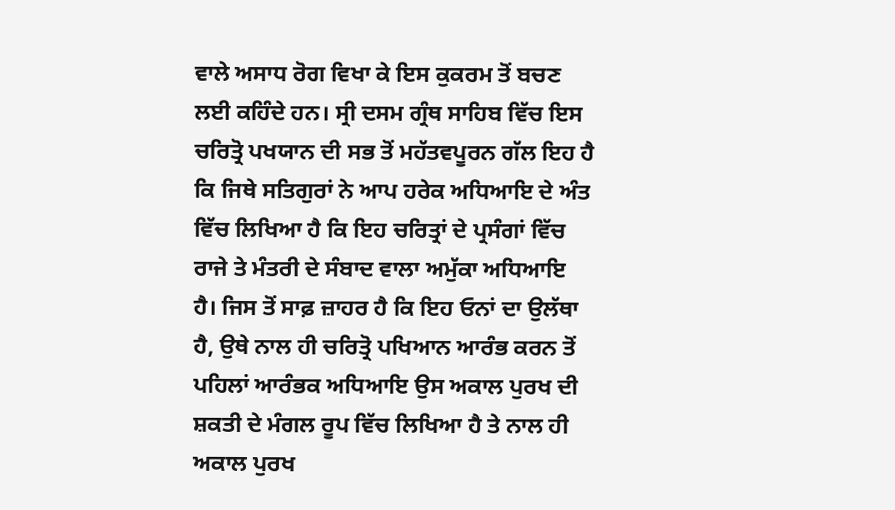ਵਾਲੇ ਅਸਾਧ ਰੋਗ ਵਿਖਾ ਕੇ ਇਸ ਕੁਕਰਮ ਤੋਂ ਬਚਣ ਲਈ ਕਹਿੰਦੇ ਹਨ। ਸ੍ਰੀ ਦਸਮ ਗ੍ਰੰਥ ਸਾਹਿਬ ਵਿੱਚ ਇਸ ਚਰਿਤ੍ਰੋ ਪਖਯਾਨ ਦੀ ਸਭ ਤੋਂ ਮਹੱਤਵਪੂਰਨ ਗੱਲ ਇਹ ਹੈ ਕਿ ਜਿਥੇ ਸਤਿਗੁਰਾਂ ਨੇ ਆਪ ਹਰੇਕ ਅਧਿਆਇ ਦੇ ਅੰਤ ਵਿੱਚ ਲਿਖਿਆ ਹੈ ਕਿ ਇਹ ਚਰਿਤ੍ਰਾਂ ਦੇ ਪ੍ਰਸੰਗਾਂ ਵਿੱਚ ਰਾਜੇ ਤੇ ਮੰਤਰੀ ਦੇ ਸੰਬਾਦ ਵਾਲਾ ਅਮੁੱਕਾ ਅਧਿਆਇ ਹੈ। ਜਿਸ ਤੋਂ ਸਾਫ਼ ਜ਼ਾਹਰ ਹੈ ਕਿ ਇਹ ਓਨਾਂ ਦਾ ਉਲੱਥਾ ਹੈ, ਉਥੇ ਨਾਲ ਹੀ ਚਰਿਤ੍ਰੋ ਪਖਿਆਨ ਆਰੰਭ ਕਰਨ ਤੋਂ ਪਹਿਲਾਂ ਆਰੰਭਕ ਅਧਿਆਇ ਉਸ ਅਕਾਲ ਪੁਰਖ ਦੀ ਸ਼ਕਤੀ ਦੇ ਮੰਗਲ ਰੂਪ ਵਿੱਚ ਲਿਖਿਆ ਹੈ ਤੇ ਨਾਲ ਹੀ ਅਕਾਲ ਪੁਰਖ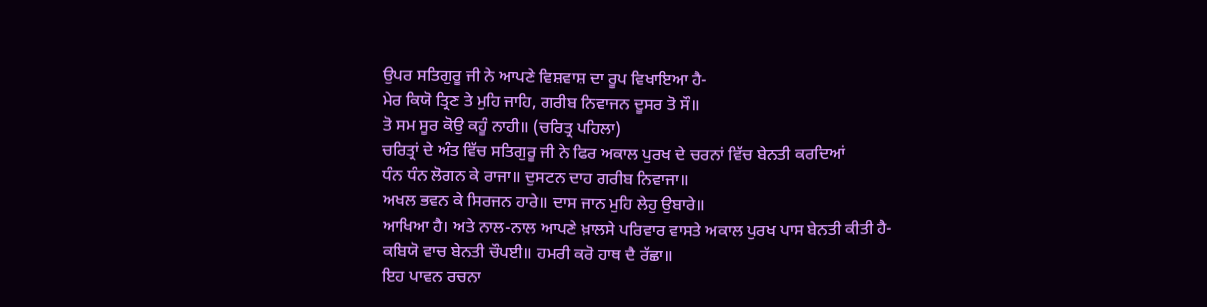ਉਪਰ ਸਤਿਗੁਰੂ ਜੀ ਨੇ ਆਪਣੇ ਵਿਸ਼ਵਾਸ਼ ਦਾ ਰੂਪ ਵਿਖਾਇਆ ਹੈ-
ਮੇਰ ਕਿਯੋ ਤ੍ਰਿਣ ਤੇ ਮੁਹਿ ਜਾਹਿ, ਗਰੀਬ ਨਿਵਾਜਨ ਦੂਸਰ ਤੋ ਸੌ॥
ਤੋ ਸਮ ਸੂਰ ਕੋਉ ਕਹੂੰ ਨਾਹੀ॥ (ਚਰਿਤ੍ਰ ਪਹਿਲਾ)
ਚਰਿਤ੍ਰਾਂ ਦੇ ਅੰਤ ਵਿੱਚ ਸਤਿਗੁਰੂ ਜੀ ਨੇ ਫਿਰ ਅਕਾਲ ਪੁਰਖ ਦੇ ਚਰਨਾਂ ਵਿੱਚ ਬੇਨਤੀ ਕਰਦਿਆਂ
ਧੰਨ ਧੰਨ ਲੋਗਨ ਕੇ ਰਾਜਾ॥ ਦੁਸਟਨ ਦਾਹ ਗਰੀਬ ਨਿਵਾਜਾ॥
ਅਖਲ ਭਵਨ ਕੇ ਸਿਰਜਨ ਹਾਰੇ॥ ਦਾਸ ਜਾਨ ਮੁਹਿ ਲੇਹੁ ਉਬਾਰੇ॥
ਆਖਿਆ ਹੈ। ਅਤੇ ਨਾਲ-ਨਾਲ ਆਪਣੇ ਖ਼ਾਲਸੇ ਪਰਿਵਾਰ ਵਾਸਤੇ ਅਕਾਲ ਪੁਰਖ ਪਾਸ ਬੇਨਤੀ ਕੀਤੀ ਹੈ-
ਕਬਿਯੋ ਵਾਚ ਬੇਨਤੀ ਚੌਪਈ॥ ਹਮਰੀ ਕਰੋ ਹਾਥ ਦੈ ਰੱਛਾ॥
ਇਹ ਪਾਵਨ ਰਚਨਾ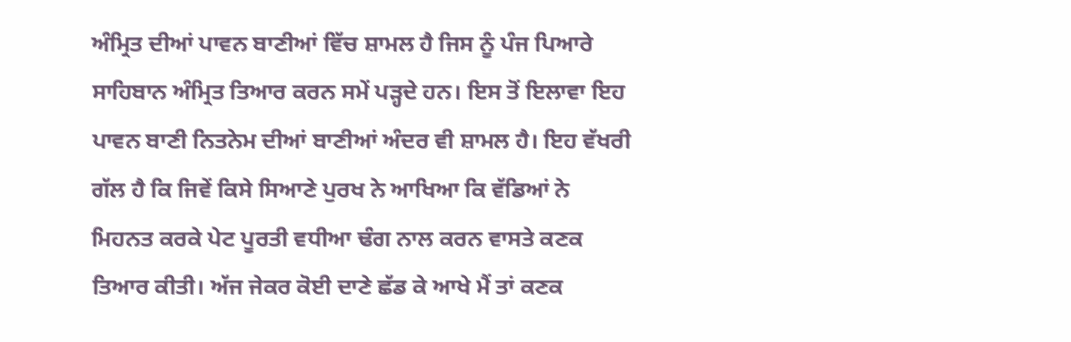ਅੰਮ੍ਰਿਤ ਦੀਆਂ ਪਾਵਨ ਬਾਣੀਆਂ ਵਿੱਚ ਸ਼ਾਮਲ ਹੈ ਜਿਸ ਨੂੰ ਪੰਜ ਪਿਆਰੇ ਸਾਹਿਬਾਨ ਅੰਮ੍ਰਿਤ ਤਿਆਰ ਕਰਨ ਸਮੇਂ ਪੜ੍ਹਦੇ ਹਨ। ਇਸ ਤੋਂ ਇਲਾਵਾ ਇਹ ਪਾਵਨ ਬਾਣੀ ਨਿਤਨੇਮ ਦੀਆਂ ਬਾਣੀਆਂ ਅੰਦਰ ਵੀ ਸ਼ਾਮਲ ਹੈ। ਇਹ ਵੱਖਰੀ ਗੱਲ ਹੈ ਕਿ ਜਿਵੇਂ ਕਿਸੇ ਸਿਆਣੇ ਪੁਰਖ ਨੇ ਆਖਿਆ ਕਿ ਵੱਡਿਆਂ ਨੇ ਮਿਹਨਤ ਕਰਕੇ ਪੇਟ ਪੂਰਤੀ ਵਧੀਆ ਢੰਗ ਨਾਲ ਕਰਨ ਵਾਸਤੇ ਕਣਕ ਤਿਆਰ ਕੀਤੀ। ਅੱਜ ਜੇਕਰ ਕੋਈ ਦਾਣੇ ਛੱਡ ਕੇ ਆਖੇ ਮੈਂ ਤਾਂ ਕਣਕ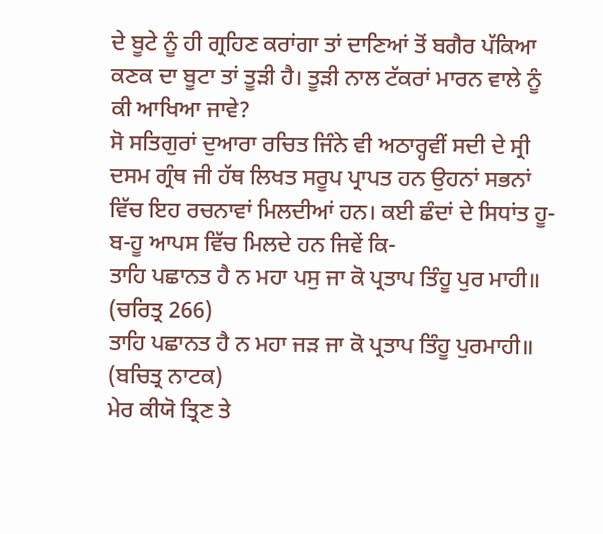ਦੇ ਬੂਟੇ ਨੂੰ ਹੀ ਗ੍ਰਹਿਣ ਕਰਾਂਗਾ ਤਾਂ ਦਾਣਿਆਂ ਤੋਂ ਬਗੈਰ ਪੱਕਿਆ ਕਣਕ ਦਾ ਬੂਟਾ ਤਾਂ ਤੂੜੀ ਹੈ। ਤੂੜੀ ਨਾਲ ਟੱਕਰਾਂ ਮਾਰਨ ਵਾਲੇ ਨੂੰ ਕੀ ਆਖਿਆ ਜਾਵੇ?
ਸੋ ਸਤਿਗੁਰਾਂ ਦੁਆਰਾ ਰਚਿਤ ਜਿੰਨੇ ਵੀ ਅਠਾਰ੍ਹਵੀਂ ਸਦੀ ਦੇ ਸ੍ਰੀ ਦਸਮ ਗ੍ਰੰਥ ਜੀ ਹੱਥ ਲਿਖਤ ਸਰੂਪ ਪ੍ਰਾਪਤ ਹਨ ਉਹਨਾਂ ਸਭਨਾਂ ਵਿੱਚ ਇਹ ਰਚਨਾਵਾਂ ਮਿਲਦੀਆਂ ਹਨ। ਕਈ ਛੰਦਾਂ ਦੇ ਸਿਧਾਂਤ ਹੂ-ਬ-ਹੂ ਆਪਸ ਵਿੱਚ ਮਿਲਦੇ ਹਨ ਜਿਵੇਂ ਕਿ-
ਤਾਹਿ ਪਛਾਨਤ ਹੈ ਨ ਮਹਾ ਪਸੁ ਜਾ ਕੋ ਪ੍ਰਤਾਪ ਤਿੰਹੂ ਪੁਰ ਮਾਹੀ॥ (ਚਰਿਤ੍ਰ 266)
ਤਾਹਿ ਪਛਾਨਤ ਹੈ ਨ ਮਹਾ ਜੜ ਜਾ ਕੋ ਪ੍ਰਤਾਪ ਤਿੰਹੂ ਪੁਰਮਾਹੀ॥ (ਬਚਿਤ੍ਰ ਨਾਟਕ)
ਮੇਰ ਕੀਯੋ ਤ੍ਰਿਣ ਤੇ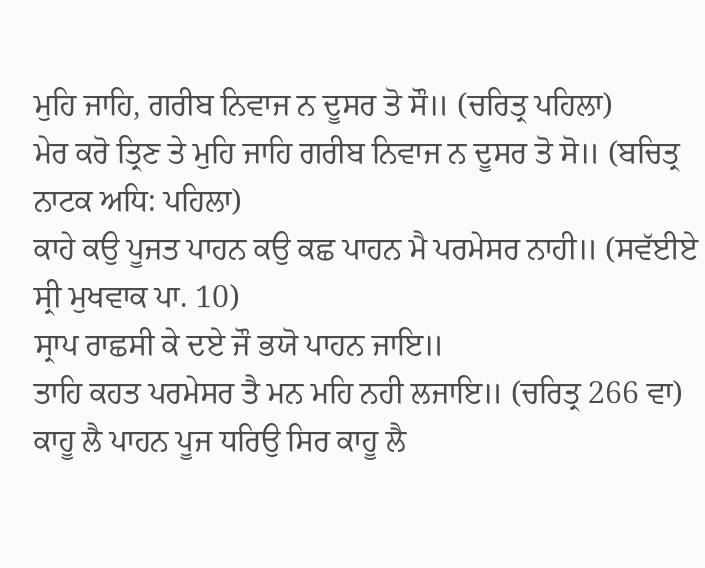ਮੁਹਿ ਜਾਹਿ, ਗਰੀਬ ਨਿਵਾਜ ਨ ਦੂਸਰ ਤੋ ਸੌ॥ (ਚਰਿਤ੍ਰ ਪਹਿਲਾ)
ਮੇਰ ਕਰੋ ਤ੍ਰਿਣ ਤੇ ਮੁਹਿ ਜਾਹਿ ਗਰੀਬ ਨਿਵਾਜ ਨ ਦੂਸਰ ਤੋ ਸੋ॥ (ਬਚਿਤ੍ਰ ਨਾਟਕ ਅਧਿ: ਪਹਿਲਾ)
ਕਾਹੇ ਕਉ ਪੂਜਤ ਪਾਹਨ ਕਉ ਕਛ ਪਾਹਨ ਮੈ ਪਰਮੇਸਰ ਨਾਹੀ॥ (ਸਵੱਈਏ ਸ੍ਰੀ ਮੁਖਵਾਕ ਪਾ. 10)
ਸ੍ਰਾਪ ਰਾਛਸੀ ਕੇ ਦਏ ਜੌ ਭਯੋ ਪਾਹਨ ਜਾਇ॥
ਤਾਹਿ ਕਹਤ ਪਰਮੇਸਰ ਤੈ ਮਨ ਮਹਿ ਨਹੀ ਲਜਾਇ॥ (ਚਰਿਤ੍ਰ 266 ਵਾ)
ਕਾਹੂ ਲੈ ਪਾਹਨ ਪੂਜ ਧਰਿਉ ਸਿਰ ਕਾਹੂ ਲੈ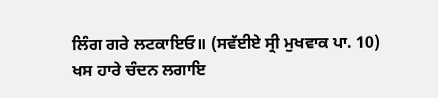ਲਿੰਗ ਗਰੇ ਲਟਕਾਇਓ॥ (ਸਵੱਈਏ ਸ੍ਰੀ ਮੁਖਵਾਕ ਪਾ. 10)
ਖਸ ਹਾਰੇ ਚੰਦਨ ਲਗਾਇ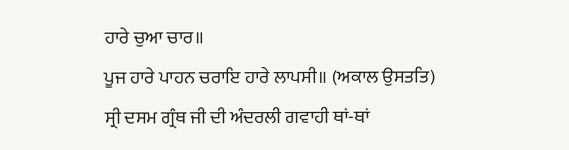ਹਾਰੇ ਚੁਆ ਚਾਰ॥
ਪੂਜ ਹਾਰੇ ਪਾਹਨ ਚਰਾਇ ਹਾਰੇ ਲਾਪਸੀ॥ (ਅਕਾਲ ਉਸਤਤਿ)
ਸ੍ਰੀ ਦਸਮ ਗ੍ਰੰਥ ਜੀ ਦੀ ਅੰਦਰਲੀ ਗਵਾਹੀ ਥਾਂ-ਥਾਂ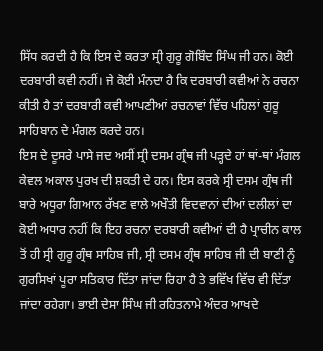ਸਿੱਧ ਕਰਦੀ ਹੈ ਕਿ ਇਸ ਦੇ ਕਰਤਾ ਸ੍ਰੀ ਗੁਰੂ ਗੋਬਿੰਦ ਸਿੰਘ ਜੀ ਹਨ। ਕੋਈ ਦਰਬਾਰੀ ਕਵੀ ਨਹੀਂ। ਜੇ ਕੋਈ ਮੰਨਦਾ ਹੈ ਕਿ ਦਰਬਾਰੀ ਕਵੀਆਂ ਨੇ ਰਚਨਾ ਕੀਤੀ ਹੈ ਤਾਂ ਦਰਬਾਰੀ ਕਵੀ ਆਪਣੀਆਂ ਰਚਨਾਵਾਂ ਵਿੱਚ ਪਹਿਲਾਂ ਗੁਰੂ ਸਾਹਿਬਾਨ ਦੇ ਮੰਗਲ ਕਰਦੇ ਹਨ।
ਇਸ ਦੇ ਦੂਸਰੇ ਪਾਸੇ ਜਦ ਅਸੀਂ ਸ੍ਰੀ ਦਸਮ ਗ੍ਰੰਥ ਜੀ ਪੜ੍ਹਦੇ ਹਾਂ ਥਾਂ-ਥਾਂ ਮੰਗਲ ਕੇਵਲ ਅਕਾਲ ਪੁਰਖ ਦੀ ਸ਼ਕਤੀ ਦੇ ਹਨ। ਇਸ ਕਰਕੇ ਸ੍ਰੀ ਦਸਮ ਗ੍ਰੰਥ ਜੀ ਬਾਰੇ ਅਧੂਰਾ ਗਿਆਨ ਰੱਖਣ ਵਾਲੇ ਅਖੌਤੀ ਵਿਦਵਾਨਾਂ ਦੀਆਂ ਦਲੀਲਾਂ ਦਾ ਕੋਈ ਅਧਾਰ ਨਹੀਂ ਕਿ ਇਹ ਰਚਨਾ ਦਰਬਾਰੀ ਕਵੀਆਂ ਦੀ ਹੈ ਪ੍ਰਾਚੀਨ ਕਾਲ ਤੋਂ ਹੀ ਸ੍ਰੀ ਗੁਰੂ ਗ੍ਰੰਥ ਸਾਹਿਬ ਜੀ, ਸ੍ਰੀ ਦਸਮ ਗ੍ਰੰਥ ਸਾਹਿਬ ਜੀ ਦੀ ਬਾਣੀ ਨੂੰ ਗੁਰਸਿਖਾਂ ਪੂਰਾ ਸਤਿਕਾਰ ਦਿੱਤਾ ਜਾਂਦਾ ਰਿਹਾ ਹੈ ਤੇ ਭਵਿੱਖ ਵਿੱਚ ਵੀ ਦਿੱਤਾ ਜਾਂਦਾ ਰਹੇਗਾ। ਭਾਈ ਦੇਸਾ ਸਿੰਘ ਜੀ ਰਹਿਤਨਾਮੇ ਅੰਦਰ ਆਖਦੇ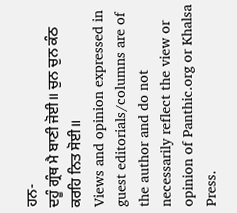ਹਨ-
ਦਹੂੰ ਗ੍ਰੰਥ ਮੈ ਬਾਣੀ ਜੋਈ॥ ਚੁਨ ਚੁਨ ਕੰਠ ਕਰਹਿ ਨਿਤ ਸੋਈ॥
Views and opinion expressed in guest editorials/columns are of the author and do not necessarily reflect the view or opinion of Panthic.org or Khalsa Press.